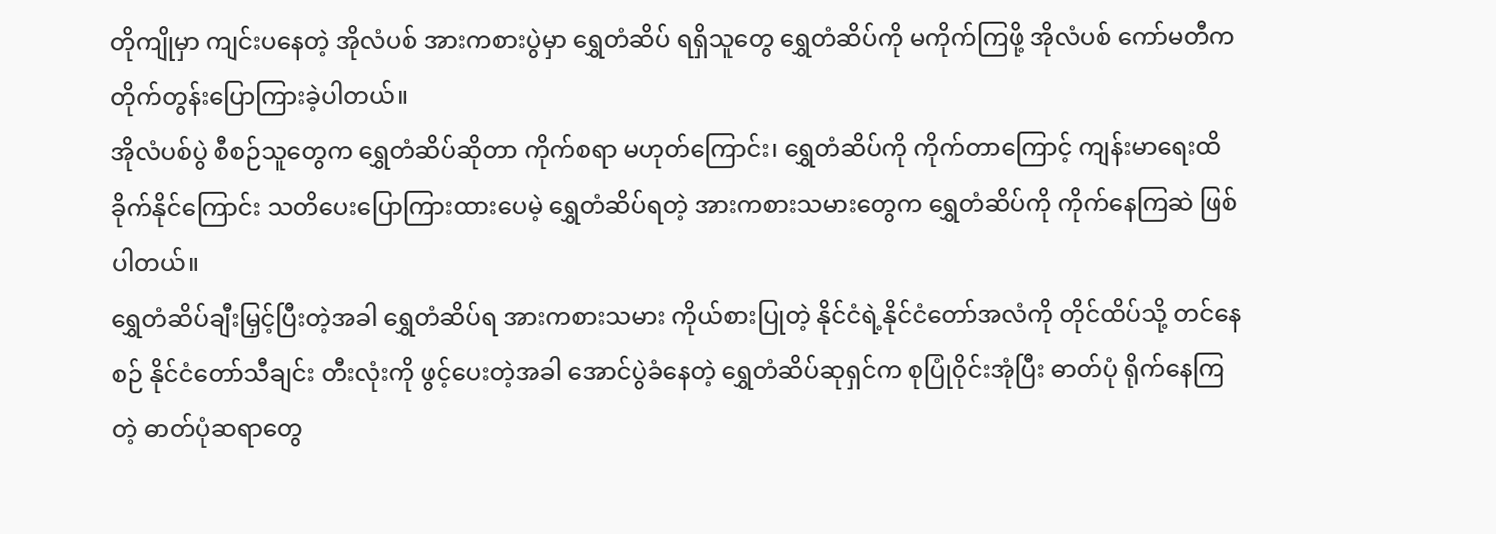တိုကျိုမှာ ကျင်းပနေတဲ့ အိုလံပစ် အားကစားပွဲမှာ ရွှေတံဆိပ် ရရှိသူတွေ ရွှေတံဆိပ်ကို မကိုက်ကြဖို့ အိုလံပစ် ကော်မတီက တိုက်တွန်းပြောကြားခဲ့ပါတယ်။
အိုလံပစ်ပွဲ စီစဉ်သူတွေက ရွှေတံဆိပ်ဆိုတာ ကိုက်စရာ မဟုတ်ကြောင်း၊ ရွှေတံဆိပ်ကို ကိုက်တာကြောင့် ကျန်းမာရေးထိခိုက်နိုင်ကြောင်း သတိပေးပြောကြားထားပေမဲ့ ရွှေတံဆိပ်ရတဲ့ အားကစားသမားတွေက ရွှေတံဆိပ်ကို ကိုက်နေကြဆဲ ဖြစ်ပါတယ်။
ရွှေတံဆိပ်ချီးမြှင့်ပြီးတဲ့အခါ ရွှေတံဆိပ်ရ အားကစားသမား ကိုယ်စားပြုတဲ့ နိုင်ငံရဲ့နိုင်ငံတော်အလံကို တိုင်ထိပ်သို့ တင်နေစဉ် နိုင်ငံတော်သီချင်း တီးလုံးကို ဖွင့်ပေးတဲ့အခါ အောင်ပွဲခံနေတဲ့ ရွှေတံဆိပ်ဆုရှင်က စုပြုံဝိုင်းအုံပြီး ဓာတ်ပုံ ရိုက်နေကြတဲ့ ဓာတ်ပုံဆရာတွေ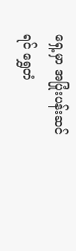ရှေ့မှာ အပြုံးပန်းဆင်ရင် ရွှေတံ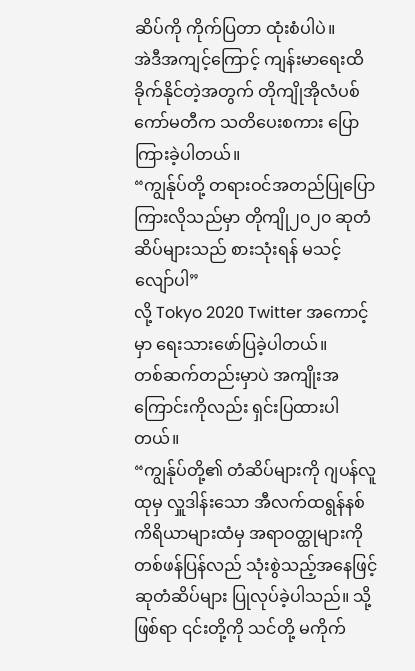ဆိပ်ကို ကိုက်ပြတာ ထုံးစံပါပဲ။
အဲဒီအကျင့်ကြောင့် ကျန်းမာရေးထိခိုက်နိုင်တဲ့အတွက် တိုကျိုအိုလံပစ် ကော်မတီက သတိပေးစကား ပြောကြားခဲ့ပါတယ်။
“ကျွန်ုပ်တို့ တရားဝင်အတည်ပြုပြောကြားလိုသည်မှာ တိုကျို၂၀၂၀ ဆုတံဆိပ်များသည် စားသုံးရန် မသင့်လျော်ပါ”
လို့ Tokyo 2020 Twitter အကောင့်မှာ ရေးသားဖော်ပြခဲ့ပါတယ်။
တစ်ဆက်တည်းမှာပဲ အကျိုးအကြောင်းကိုလည်း ရှင်းပြထားပါတယ်။
“ကျွန်ုပ်တို့၏ တံဆိပ်များကို ဂျပန်လူထုမှ လှူဒါန်းသော အီလက်ထရွန်နစ် ကိရိယာများထံမှ အရာဝတ္ထုများကို တစ်ဖန်ပြန်လည် သုံးစွဲသည့်အနေဖြင့် ဆုတံဆိပ်များ ပြုလုပ်ခဲ့ပါသည်။ သို့ဖြစ်ရာ ၎င်းတို့ကို သင်တို့ မကိုက်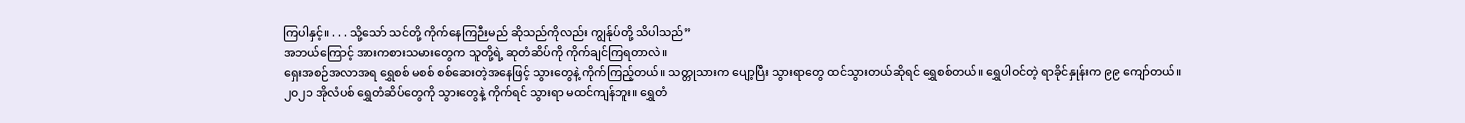ကြပါနှင့်။ . . . သို့သော် သင်တို့ ကိုက်နေကြဉီးမည် ဆိုသည်ကိုလည်း ကျွန်ုပ်တို့ သိပါသည်”
အဘယ်ကြောင့် အားကစားသမားတွေက သူတို့ရဲ့ ဆုတံဆိပ်ကို ကိုက်ချင်ကြရတာလဲ။
ရှေးအစဉ်အလာအရ ရွှေစစ် မစစ် စစ်ဆေးတဲ့အနေဖြင့် သွားတွေနဲ့ ကိုက်ကြည့်တယ်။ သတ္တုသားက ပျော့ပြီး သွားရာတွေ ထင်သွားတယ်ဆိုရင် ရွှေစစ်တယ်။ ရွှေပါဝင်တဲ့ ရာခိုင်နှုန်းက ၉၉ ကျော်တယ်။
၂၀၂၁ အိုလံပစ် ရွှေတံဆိပ်တွေကို သွားတွေနဲ့ ကိုက်ရင် သွားရာ မထင်ကျန်ဘူး။ ရွှေတံ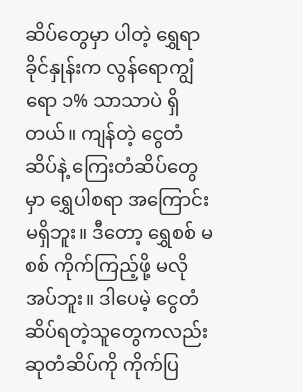ဆိပ်တွေမှာ ပါတဲ့ ရွှေရာခိုင်နှုန်းက လွန်ရောကျွံရော ၁% သာသာပဲ ရှိတယ်။ ကျန်တဲ့ ငွေတံဆိပ်နဲ့ ကြေးတံဆိပ်တွေမှာ ရွှေပါစရာ အကြောင်း မရှိဘူး။ ဒီတော့ ရွှေစစ် မစစ် ကိုက်ကြည့်ဖို့ မလိုအပ်ဘူး။ ဒါပေမဲ့ ငွေတံဆိပ်ရတဲ့သူတွေကလည်း ဆုတံဆိပ်ကို ကိုက်ပြ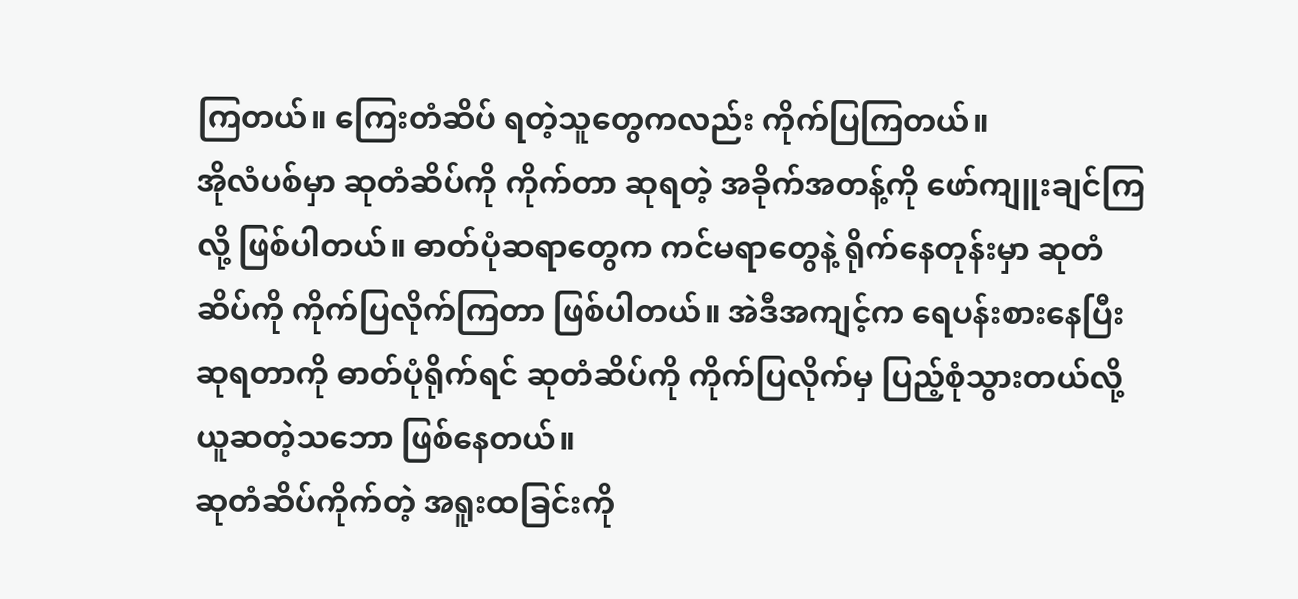ကြတယ်။ ကြေးတံဆိပ် ရတဲ့သူတွေကလည်း ကိုက်ပြကြတယ်။
အိုလံပစ်မှာ ဆုတံဆိပ်ကို ကိုက်တာ ဆုရတဲ့ အခိုက်အတန့်ကို ဖော်ကျူးချင်ကြလို့ ဖြစ်ပါတယ်။ ဓာတ်ပုံဆရာတွေက ကင်မရာတွေနဲ့ ရိုက်နေတုန်းမှာ ဆုတံဆိပ်ကို ကိုက်ပြလိုက်ကြတာ ဖြစ်ပါတယ်။ အဲဒီအကျင့်က ရေပန်းစားနေပြီး ဆုရတာကို ဓာတ်ပုံရိုက်ရင် ဆုတံဆိပ်ကို ကိုက်ပြလိုက်မှ ပြည့်စုံသွားတယ်လို့ ယူဆတဲ့သဘော ဖြစ်နေတယ်။
ဆုတံဆိပ်ကိုက်တဲ့ အရူးထခြင်းကို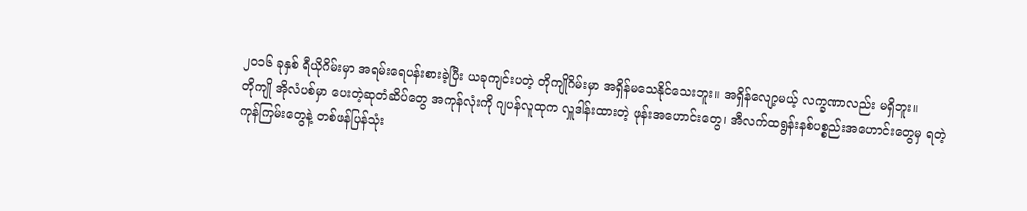၂၀၁၆ ခုနှစ် ရီယိုဂိမ်းမှာ အရမ်းရေပန်းစားခဲ့ပြီး ယခုကျင်းပတဲ့ တိုကျိုဂိမ်းမှာ အရှိန်မသေနိုင်သေးဘူး။ အရှိန်လျော့မယ့် လက္ခဏာလည်း မရှိဘူး။
တိုကျို အိုလံပစ်မှာ ပေးတဲ့ဆုတံဆိပ်တွေ အကုန်လုံးကို ဂျပန်လူထုက လှူဒါန်းထားတဲ့ ဖုန်းအဟောင်းတွေ၊ အီလက်ထရွန်းနစ်ပစ္စည်းအဟောင်းတွေမှ ရတဲ့ ကုန်ကြမ်းတွေနဲ့ တစ်ဖန်ပြန်သုံး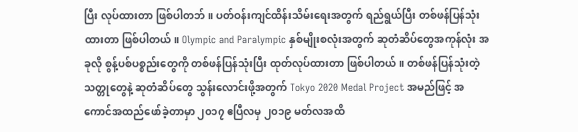ပြီး လုပ်ထားတာ ဖြစ်ပါတဘ်။ ပတ်ဝန်းကျင်ထိန်းသိမ်းရေးအတွက် ရည်ရွယ်ပြီး တစ်ဖန်ပြန်သုံးထားတာ ဖြစ်ပါတယ်။ Olympic and Paralympic နှစ်မျိုးစလုံးအတွက် ဆုတံဆိပ်တွေအကုန်လုံး အခုလို စွန့်ပစ်ပစ္စည်းတွေကို တစ်ဖန်ပြန်သုံးပြီး ထုတ်လုပ်ထားတာ ဖြစ်ပါတယ်။ တစ်ဖန်ပြန်သုံးတဲ့ သတ္တုတွေနဲ့ ဆုတံဆိပ်တွေ သွန်းလောင်းဖို့အတွက် Tokyo 2020 Medal Project အမည်ဖြင့် အကောင်အထည်ဖော်ခဲ့တာမှာ ၂၀၁၇ ဧပြီလမှ ၂၀၁၉ မတ်လအထိ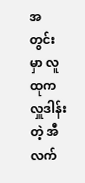အတွင်းမှာ လူထုက လှူဒါန်းတဲ့ အီလက်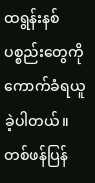ထရွန်းနစ်ပစ္စည်းတွေကို ကောက်ခံရယူခဲ့ပါတယ်။ တစ်ဖန်ပြန်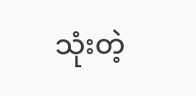သုံးတဲ့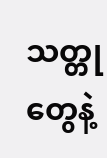သတ္တုတွေနဲ့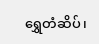ရွှေတံဆိပ်၊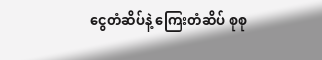ငွေတံဆိပ်နဲ့ ကြေးတံဆိပ် စုစု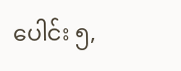ပေါင်း ၅,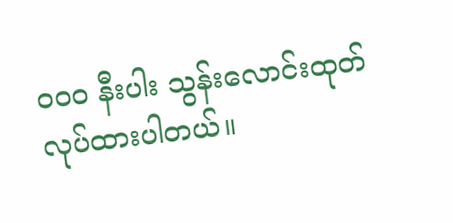၀၀၀ နီးပါး သွန်းလောင်းထုတ်လုပ်ထားပါတယ်။